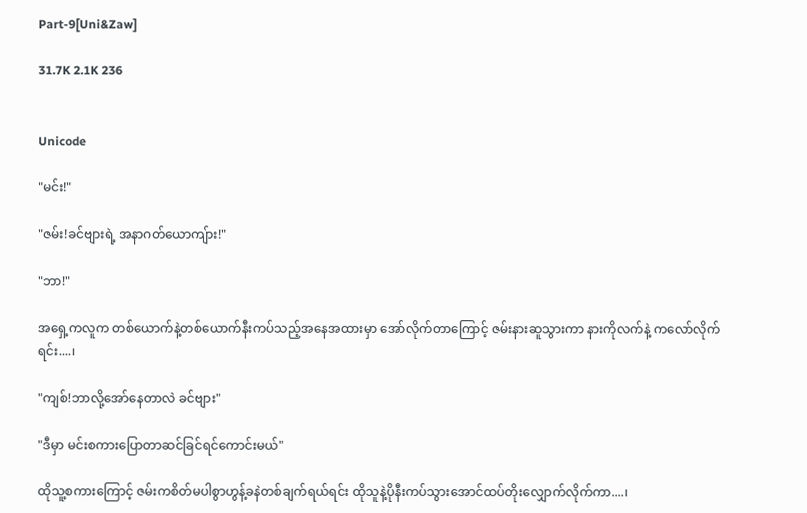Part-9[Uni&Zaw]

31.7K 2.1K 236


Unicode

"မင်း!"

"ဇမ်း!ခင်ဗျားရဲ့ အနာဂတ်ယောကျ်ား!"

"ဘာ!"

အရှေ့ကလူက တစ်ယောက်နဲ့တစ်ယောက်နီးကပ်သည့်အနေအထားမှာ အော်လိုက်တာကြောင့် ဇမ်းနားဆူသွားကာ နားကိုလက်နဲ့ ကလော်လိုက်ရင်း....၊

"ကျစ်!ဘာလို့အော်နေတာလဲ ခင်ဗျား"

"ဒီမှာ မင်းစကားပြောတာဆင်ခြင်ရင်ကောင်းမယ်"

ထိုသူ့စကားကြောင့် ဇမ်းကစိတ်မပါစွာဟွန့်ခနဲတစ်ချက်ရယ်ရင်း ထိုသူနဲ့ပိုနီးကပ်သွားအောင်ထပ်တိုးလျှောက်လိုက်ကာ....၊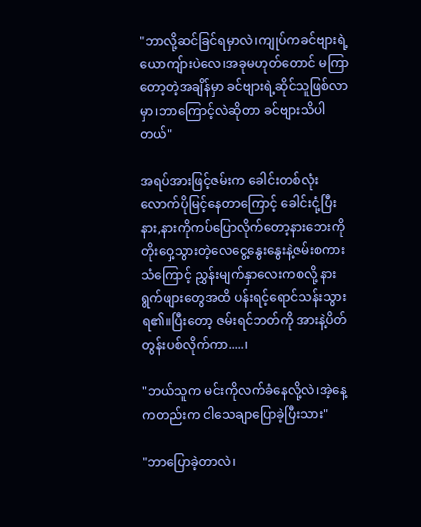"ဘာလို့ဆင်ခြင်ရမှာလဲ၊ကျုပ်ကခင်ဗျားရဲ့ယောကျ်ားပဲလေ၊အခုမဟုတ်တောင် မကြာတော့တဲ့အချိန်မှာ ခင်ဗျားရဲ့ဆိုင်သူဖြစ်လာမှာ၊ဘာကြောင့်လဲဆိုတာ ခင်ဗျားသိပါတယ်"

အရပ်အားဖြင့်ဇမ်းက ခေါင်းတစ်လုံးလောက်ပိုမြင့်နေတာကြောင့် ခေါင်းငုံ့ပြီးနား,နားကိုကပ်ပြောလိုက်တော့နားဘေးကို တိုးဝှေ့သွားတဲ့လေငွေ့နွေးနွေးနဲ့ဇမ်းစကားသံကြောင့် ညွှန်းမျက်နှာလေးကစလို့ နားရွက်ဖျားတွေအထိ ပန်းရင့်ရောင်သန်းသွားရ၏။ပြီးတော့ ဇမ်းရင်ဘတ်ကို အားနဲ့ပိတ်တွန်းပစ်လိုက်ကာ.....၊

"ဘယ်သူက မင်းကိုလက်ခံနေလို့လဲ၊အဲ့နေ့ကတည်းက ငါသေချာပြောခဲ့ပြီးသား"

"ဘာပြောခဲ့တာလဲ၊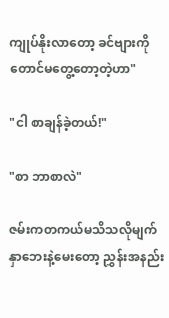ကျုပ်နိုးလာတော့ ခင်ဗျားကိုတောင်မတွေ့တော့တဲ့ဟာ"

"ငါ စာချန်ခဲ့တယ်!"

"စာ ဘာစာလဲ"

ဇမ်းကတကယ်မသိသလိုမျက်နှာဘေးနဲ့မေးတော့ ညွှန်းအနည်း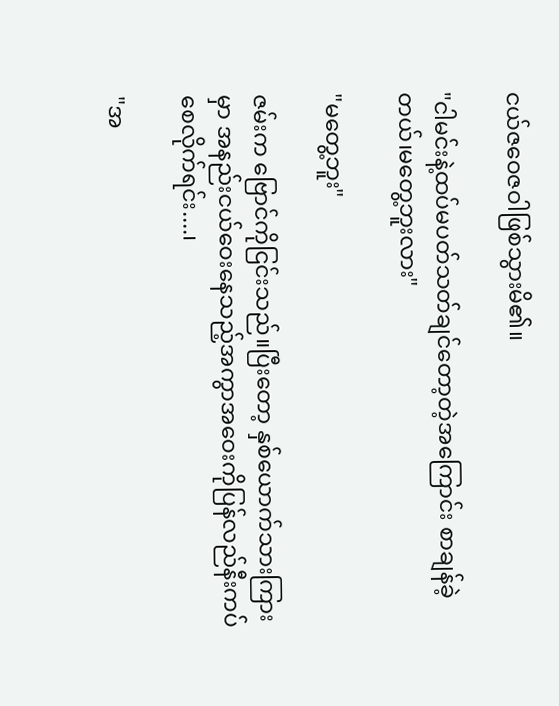ငယ်ဇဝေဇဝါဖြစ်သွားမိ၏။

"ငါမင်းနဲ့ထပ်မပတ်သတ်ချင်တော့တဲ့အကြောင်း စာချန်ခဲ့တယ်၊မတွေ့ဘူးလား"

"မတွေ့ဘူး"

ဇမ်းက ဗြောင်ကိုငြင်းသည်။ပြီးတော့ နှစ်ယောက်သားကြားမှာ အနည်းငယ်ဝေးနေသည့်အကွာအဝေးကိုပြန်လည်နီးကပ်စေလိုက်ရင်း....၊

"အ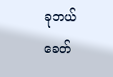ခုဘယ်ခေတ်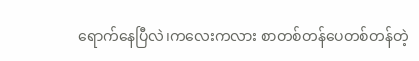ရောက်နေပြီလဲ၊ကလေးကလား စာ‌တစ်တန်ပေတစ်တန်တဲ့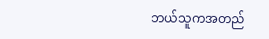ဘယ်သူကအတည်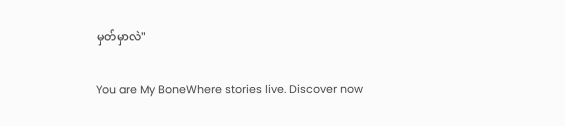မှတ်မှာလဲ"

You are My BoneWhere stories live. Discover now